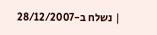| נשלח ב-28/12/2007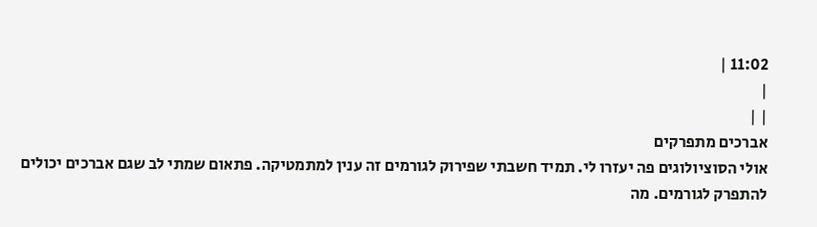11:02 |
|
| |
אברכים מתפרקים
אולי הסוציולוגים פה יעזרו לי. תמיד חשבתי שפירוק לגורמים זה ענין למתמטיקה. פתאום שמתי לב שגם אברכים יכולים להתפרק לגורמים. מה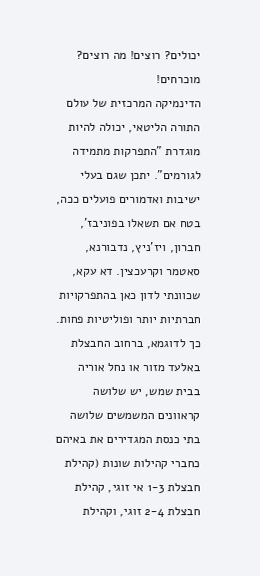יכולים? רוצים! מה רוצים? מוכרחים!
הדינמיקה המרכזית של עולם התורה הליטאי, יכולה להיות מוגדרת "התפרקות מתמידה לגורמים". יתכן שגם בעלי ישיבות ואדמורים פועלים ככה, בטח אם תשאלו בפוניבז', חברון, ויז'ניץ, נדבורנא, סאטמר וקרעכצין. דא עקא, שכוונתי לדון כאן בהתפרקויות חברתיות יותר ופוליטיות פחות.
כך לדוגמא, ברחוב החבצלת באלעד מזור או נחל אוריה בבית שמש, יש שלושה קראוונים המשמשים שלושה בתי כנסת המגדירים את באיהם כחברי קהילות שונות (קהילת חבצלת 1-3 אי זוגי, קהילת חבצלת 2-4 זוגי, וקהילת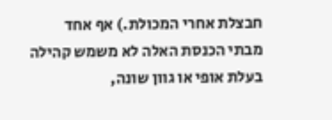חבצלת אחרי המכולת.) אף אחד מבתי הכנסת האלה לא משמש קהילה בעלת אופי או גוון שונה,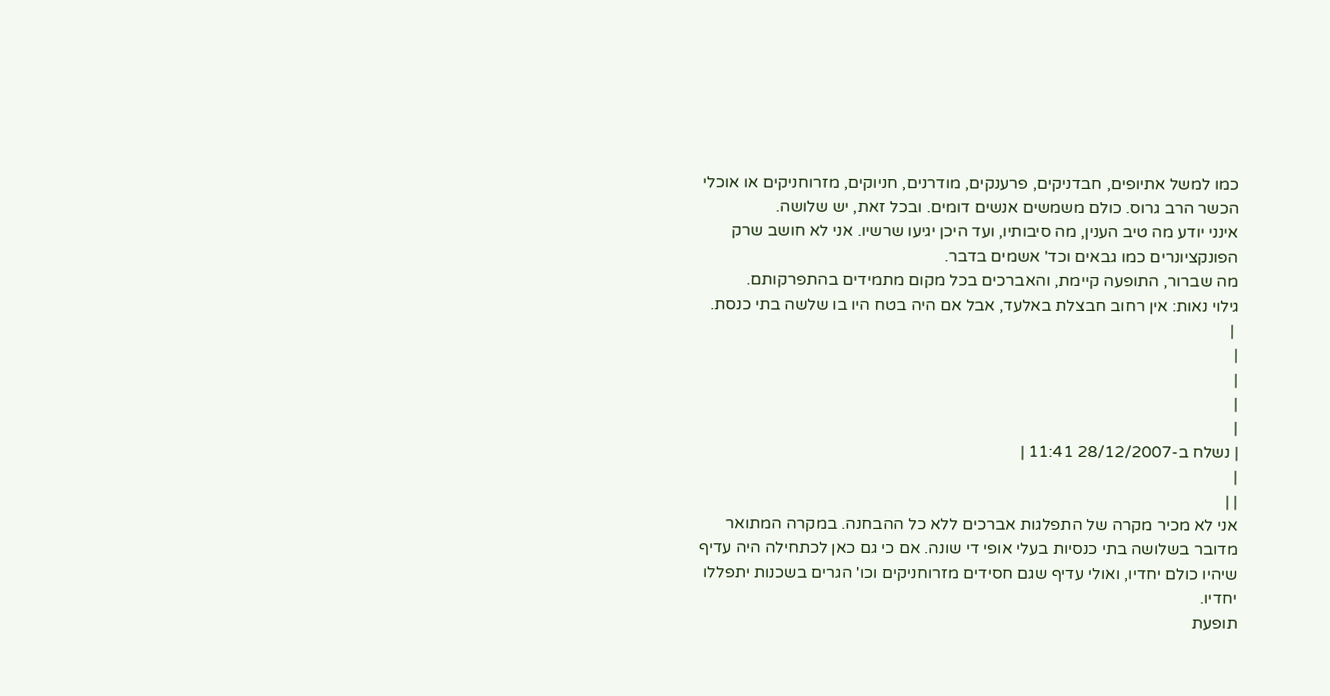כמו למשל אתיופים, חבדניקים, פרענקים, מודרנים, חניוקים, מזרוחניקים או אוכלי הכשר הרב גרוס. כולם משמשים אנשים דומים. ובכל זאת, יש שלושה.
אינני יודע מה טיב הענין, מה סיבותיו, ועד היכן יגיעו שרשיו. אני לא חושב שרק הפונקציונרים כמו גבאים וכד' אשמים בדבר.
מה שברור, התופעה קיימת, והאברכים בכל מקום מתמידים בהתפרקותם.
גילוי נאות: אין רחוב חבצלת באלעד, אבל אם היה בטח היו בו שלשה בתי כנסת.
 |
|
|
|
|
| נשלח ב-28/12/2007 11:41 |
|
| |
אני לא מכיר מקרה של התפלגות אברכים ללא כל ההבחנה. במקרה המתואר מדובר בשלושה בתי כנסיות בעלי אופי די שונה. אם כי גם כאן לכתחילה היה עדיף שיהיו כולם יחדיו, ואולי עדיף שגם חסידים מזרוחניקים וכו' הגרים בשכנות יתפללו יחדיו.
תופעת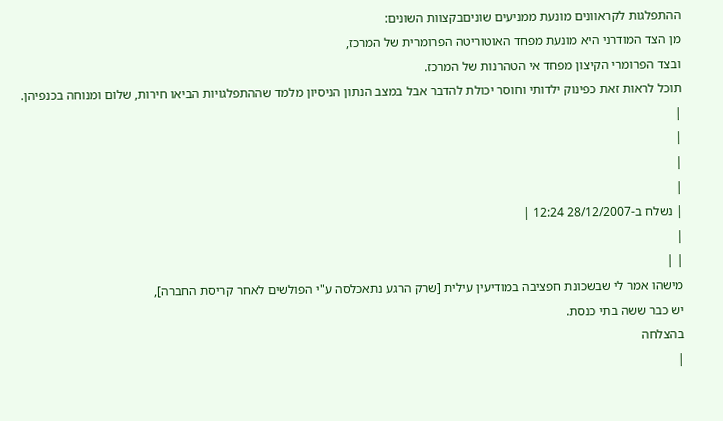ההתפלגות לקראוונים מונעת ממניעים שוניםבקצוות השונים:
מן הצד המודרני היא מונעת מפחד האוטוריטה הפרומרית של המרכז,
ובצד הפרומרי הקיצון מפחד אי הטהרנות של המרכז.
תוכל לראות זאת כפינוק ילדותי וחוסר יכולת להדבר אבל במצב הנתון הניסיון מלמד שההתפלגויות הביאו חירות, שלום ומנוחה בכנפיהן.
|
|
|
|
| נשלח ב-28/12/2007 12:24 |
|
| |
מישהו אמר לי שבשכונת חפציבה במודיעין עילית [שרק הרגע נתאכלסה ע"י הפולשים לאחר קריסת החברה],
יש כבר ששה בתי כנסת.
בהצלחה
|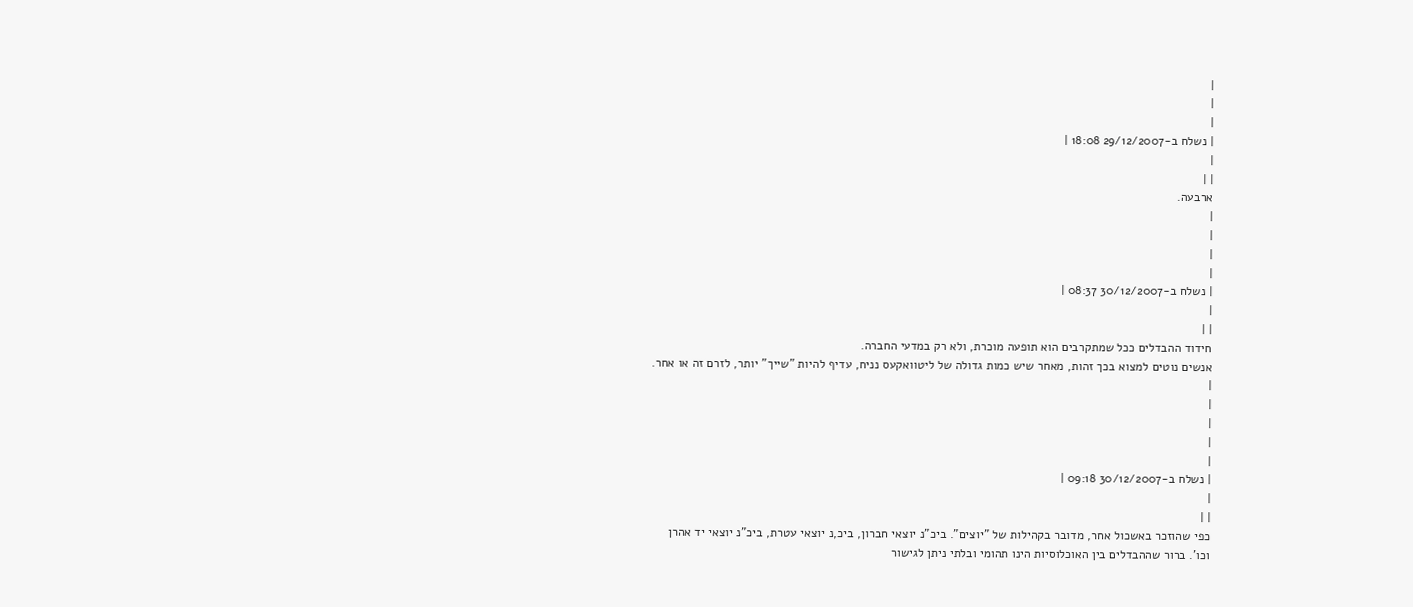|
|
|
| נשלח ב-29/12/2007 18:08 |
|
| |
ארבעה.
|
|
|
|
| נשלח ב-30/12/2007 08:37 |
|
| |
חידוד ההבדלים ככל שמתקרבים הוא תופעה מוכרת, ולא רק במדעי החברה.
אנשים נוטים למצוא בכך זהות, מאחר שיש כמות גדולה של ליטוואקעס נניח, עדיף להיות "שייך" יותר, לזרם זה או אחר.
|
|
|
|
|
| נשלח ב-30/12/2007 09:18 |
|
| |
כפי שהוזכר באשכול אחר, מדובר בקהילות של "יוצים". ביכ"נ יוצאי חברון, ביכ,נ יוצאי עטרת, ביכ"נ יוצאי יד אהרן וכו'. ברור שההבדלים בין האוכלוסיות הינו תהומי ובלתי ניתן לגישור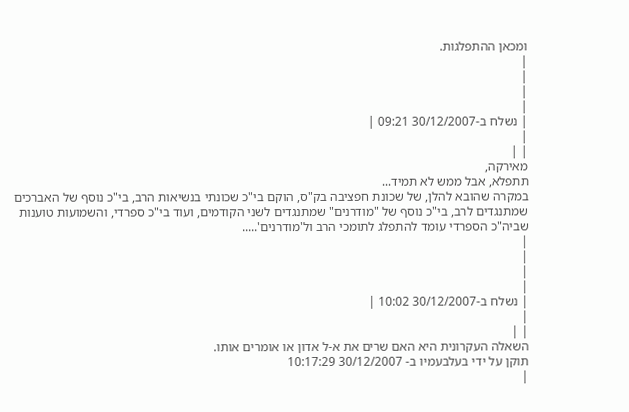ומכאן ההתפלגות.
|
|
|
|
| נשלח ב-30/12/2007 09:21 |
|
| |
מאירקה,
תתפלא, אבל ממש לא תמיד...
במקרה שהובא להלן, של שכונת חפציבה בק"ס, הוקם בי"כ שכונתי בנשיאות הרב, בי"כ נוסף של האברכים שמתנגדים לרב, בי"כ נוסף של "מודרנים" שמתנגדים לשני הקודמים, ועוד בי"כ ספרדי, והשמועות טוענות שביה"כ הספרדי עומד להתפלג לתומכי הרב ול'מודרנים'.....
|
|
|
|
| נשלח ב-30/12/2007 10:02 |
|
| |
השאלה העקרונית היא האם שרים את א-ל אדון או אומרים אותו.
תוקן על ידי בעלבעמיו ב- 30/12/2007 10:17:29
|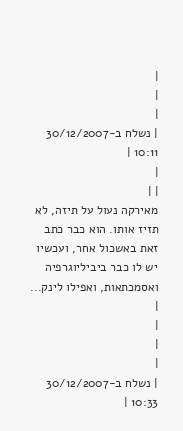|
|
|
| נשלח ב-30/12/2007 10:11 |
|
| |
מאירקה נעול על תיזה, לא תזיז אותו. הוא כבר כתב זאת באשכול אחר, ועכשיו יש לו כבר ביביליוגרפיה ואסמכתאות, ואפילו לינק...
|
|
|
|
| נשלח ב-30/12/2007 10:33 |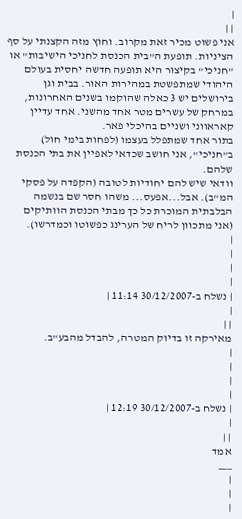|
| |
אני פשוט מכיר זאת מקרוב. וחוץ מזה הקצנתי על סף הציניות. תופעת ה"בית הכנסת לחניכי הישיבות" או "חניכי" בקיצור היא תופעה חדשה יחסית בעולם היהודי שמתפשטת במהירות האור. בבית וגן בירושלים יש 3 כאלה שהוקמו בשנים האחרונות, במרחק של עשרים מטר אחד מהשני. אחד עדיין קאראווני ושניים בהיכלי פאר.
בתור אחד שמתפלל בעצמו (לפחות בימי חול) ב"חניכי", אני חושב שכדאי לאפיין את בתי הכנסת שלהם.
וודאי שיש להם יחודיות לטובה (הקפדה על פסקי המ"ב). אבל...אפעס... משהו חסר שם בנשמה הבלבתית המוכרת כל כך מבתי הכנסת הוותיקים (אני מתכוון לריח של הערינג כפשוטו וכמדרשו).
|
|
|
|
| נשלח ב-30/12/2007 11:14 |
|
| |
מאירקה זו בדיוק המטרה, להבדל מהבע"ב.
|
|
|
|
| נשלח ב-30/12/2007 12:19 |
|
| |
אמד
___
|
|
|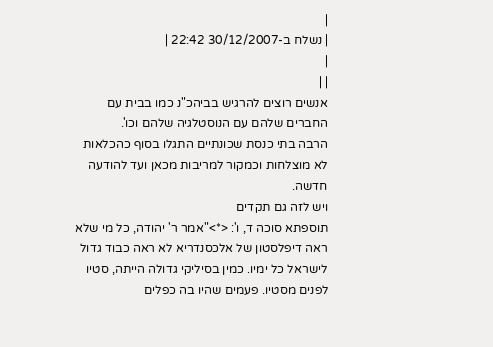|
| נשלח ב-30/12/2007 22:42 |
|
| |
אנשים רוצים להרגיש בביהכ"נ כמו בבית עם החברים שלהם עם הנוסטלגיה שלהם וכו'.
הרבה בתי כנסת שכונתיים התגלו בסוף כהכלאות לא מוצלחות וכמקור למריבות מכאן ועד להודעה חדשה.
ויש לזה גם תקדים
תוספתא סוכה ד, ו': <*>"אמר ר' יהודה, כל מי שלא ראה דיפלסטון של אלכסנדריא לא ראה כבוד גדול לישראל כל ימיו. כמין בסיליקי גדולה הייתה, סטיו לפנים מסטיו. פעמים שהיו בה כפלים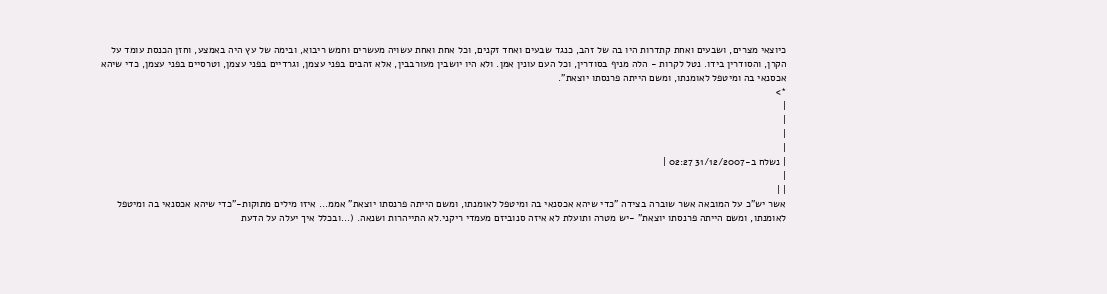כיוצאי מצרים, ושבעים ואחת קתדרות היו בה של זהב, כנגד שבעים ואחד זקנים, וכל אחת ואחת עשויה מעשרים וחמש ריבוא, ובימה של עץ היה באמצע, וחזן הכנסת עומד על הקרן, והסודרין בידו. נטל לקרות - הלה מניף בסודרין, וכל העם עונין אמן. ולא היו יושבין מעורבבין, אלא זהבים בפני עצמן, וגרדיים בפני עצמן, וטרסיים בפני עצמן, כדי שיהא אכסנאי בה ומיטפל לאומנתו, ומשם הייתה פרנסתו יוצאת".
*>
|
|
|
|
| נשלח ב-31/12/2007 02:27 |
|
| |
אשר יש"כ על המובאה אשר שוברה בצידה "כדי שיהא אכסנאי בה ומיטפל לאומנתו, ומשם הייתה פרנסתו יוצאת" אממ... איזו מילים מתוקות-"כדי שיהא אכסנאי בה ומיטפל לאומנתו, ומשם הייתה פרנסתו יוצאת" -יש מטרה ותועלת לא איזה סנוביזם מעמדי ריקני.לא התייהרות ושנאה. (...ובכלל איך יעלה על הדעת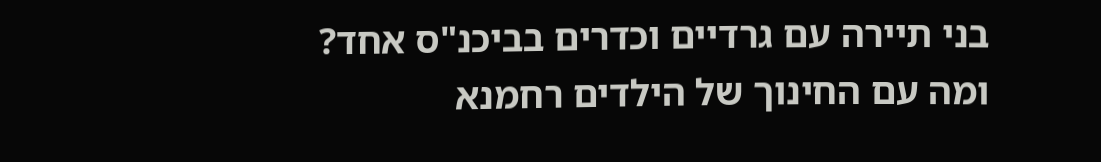בני תיירה עם גרדיים וכדרים בביכנ"ס אחד? ומה עם החינוך של הילדים רחמנא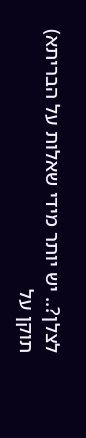לצלן?.. יש יותר מידי שאלות על הבריתא)
תוקן על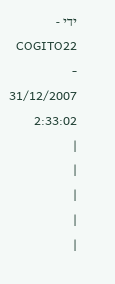ידי - COGITO22 - 31/12/2007 2:33:02
|
|
|
|
|